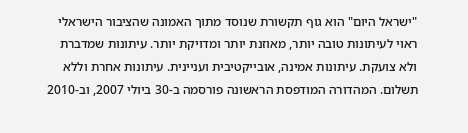"ישראל היום" הוא גוף תקשורת שנוסד מתוך האמונה שהציבור הישראלי ראוי לעיתונות טובה יותר, מאוזנת יותר ומדויקת יותר. עיתונות שמדברת ולא צועקת. עיתונות אמינה, אובייקטיבית ועניינית. עיתונות אחרת וללא תשלום. המהדורה המודפסת הראשונה פורסמה ב-30 ביולי 2007, וב-2010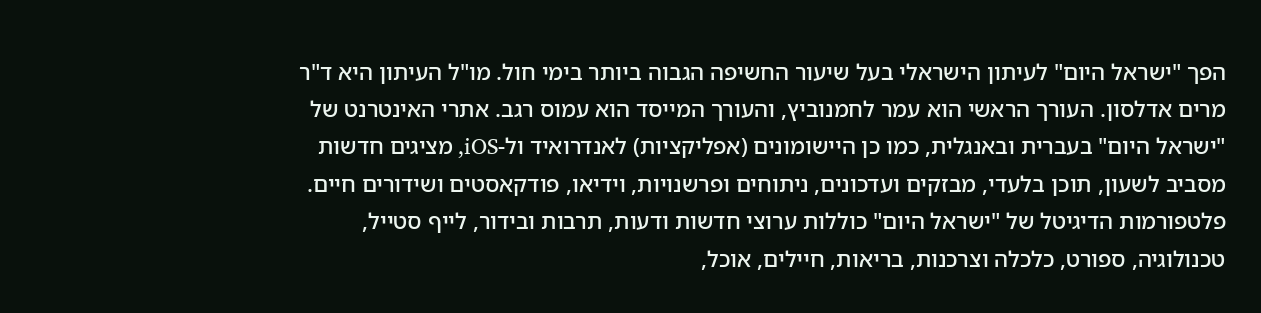הפך "ישראל היום" לעיתון הישראלי בעל שיעור החשיפה הגבוה ביותר בימי חול. מו"ל העיתון היא ד"ר מרים אדלסון. העורך הראשי הוא עמר לחמנוביץ, והעורך המייסד הוא עמוס רגב. אתרי האינטרנט של "ישראל היום" בעברית ובאנגלית, כמו כן היישומונים (אפליקציות) לאנדרואיד ול-iOS, מציגים חדשות מסביב לשעון, תוכן בלעדי, מבזקים ועדכונים, ניתוחים ופרשנויות, וידיאו, פודקאסטים ושידורים חיים. פלטפורמות הדיגיטל של "ישראל היום" כוללות ערוצי חדשות ודעות, תרבות ובידור, לייף סטייל, טכנולוגיה, ספורט, כלכלה וצרכנות, בריאות, חיילים, אוכל,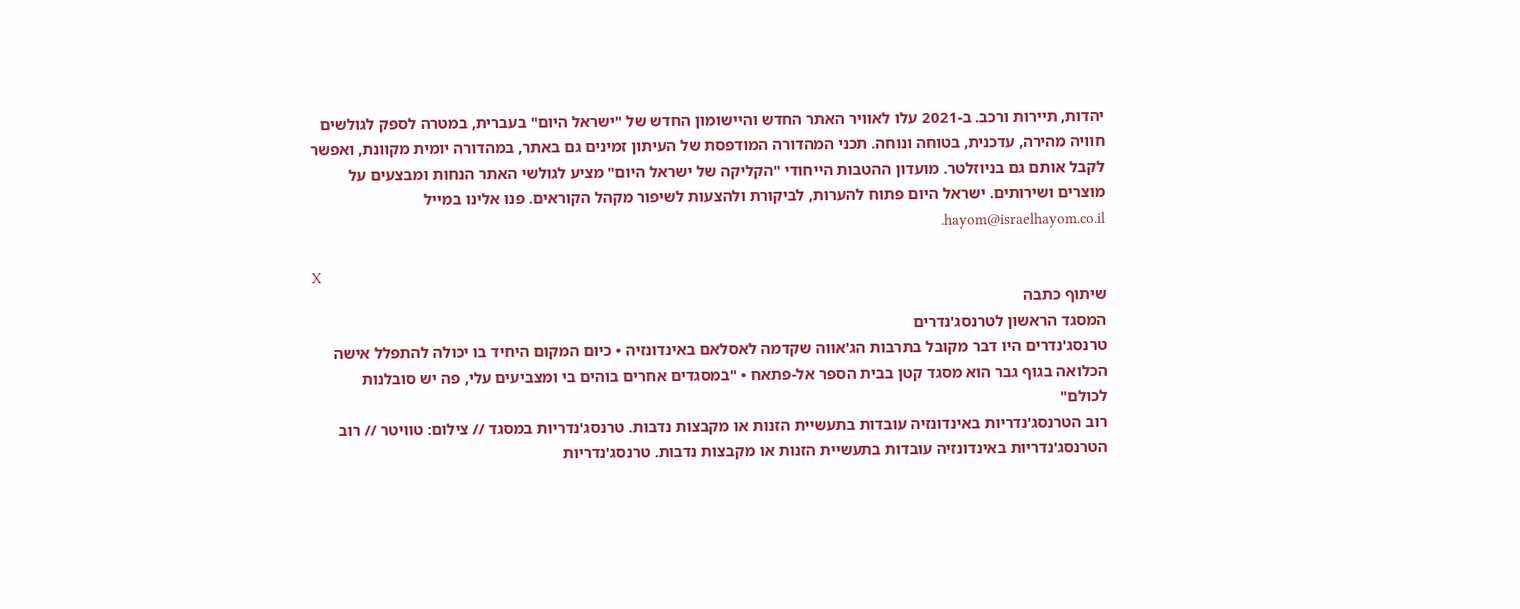יהדות, תיירות ורכב. ב-2021 עלו לאוויר האתר החדש והיישומון החדש של "ישראל היום" בעברית, במטרה לספק לגולשים חוויה מהירה, עדכנית, בטוחה ונוחה. תכני המהדורה המודפסת של העיתון זמינים גם באתר, במהדורה יומית מקוונת, ואפשר לקבל אותם גם בניוזלטר. מועדון ההטבות הייחודי "הקליקה של ישראל היום" מציע לגולשי האתר הנחות ומבצעים על מוצרים ושירותים. ישראל היום פתוח להערות, לביקורת ולהצעות לשיפור מקהל הקוראים. פנו אלינו במייל hayom@israelhayom.co.il.

X
שיתוף כתבה
המסגד הראשון לטרנסג'נדרים
טרנסג'נדרים היו דבר מקובל בתרבות הג'אווה שקדמה לאסלאם באינדונזיה • כיום המקום היחיד בו יכולה להתפלל אישה הכלואה בגוף גבר הוא מסגד קטן בבית הספר אל-פתאח • "במסגדים אחרים בוהים בי ומצביעים עלי, פה יש סובלנות לכולם"
רוב הטרנסג'נדריות באינדונזיה עובדות בתעשיית הזנות או מקבצות נדבות. טרנסג'נדריות במסגד // צילום: טוויטר // רוב הטרנסג'נדריות באינדונזיה עובדות בתעשיית הזנות או מקבצות נדבות. טרנסג'נדריות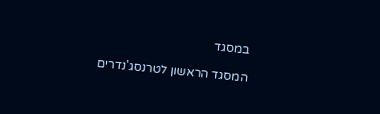במסגד

המסגד הראשון לטרנסג'נדרים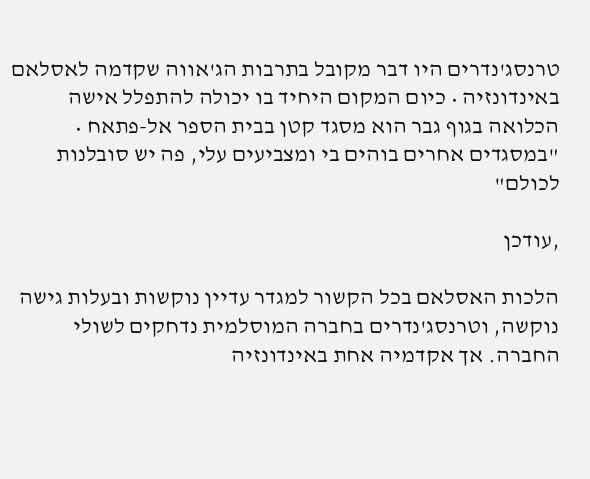טרנסג'נדרים היו דבר מקובל בתרבות הג'אווה שקדמה לאסלאם באינדונזיה • כיום המקום היחיד בו יכולה להתפלל אישה הכלואה בגוף גבר הוא מסגד קטן בבית הספר אל-פתאח • "במסגדים אחרים בוהים בי ומצביעים עלי, פה יש סובלנות לכולם"

,עודכן

הלכות האסלאם בכל הקשור למגדר עדיין נוקשות ובעלות גישה נוקשה, וטרנסג'נדרים בחברה המוסלמית נדחקים לשולי החברה. אך אקדמיה אחת באינדונזיה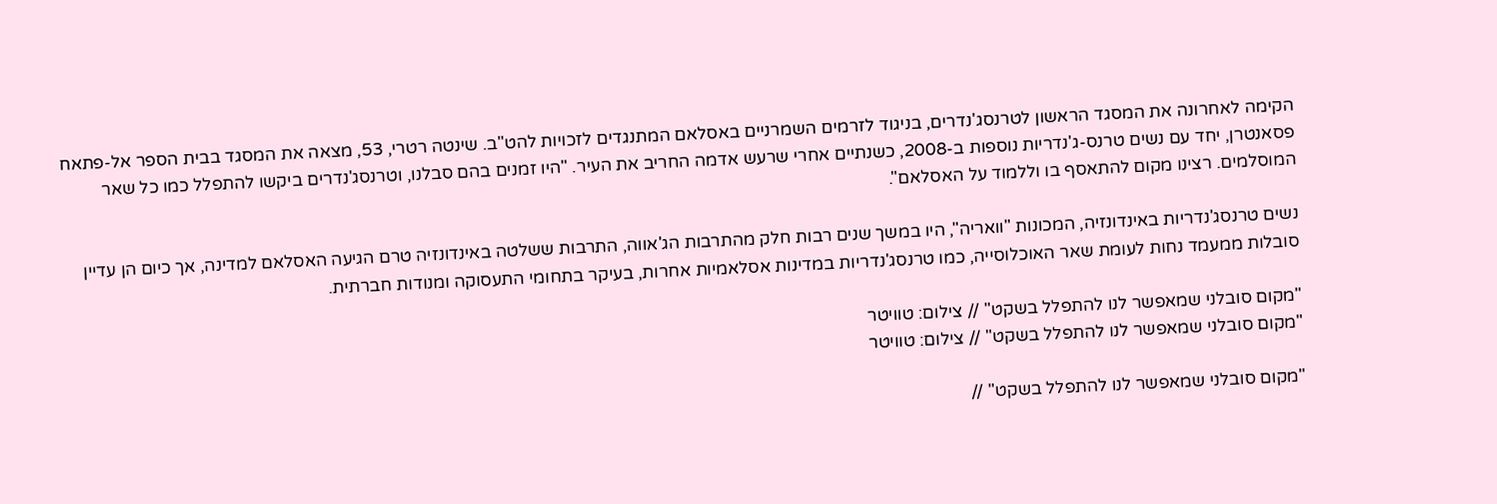הקימה לאחרונה את המסגד הראשון לטרנסג'נדרים, בניגוד לזרמים השמרניים באסלאם המתנגדים לזכויות להט"ב. שינטה רטרי, 53, מצאה את המסגד בבית הספר אל-פתאח פסאנטרן, יחד עם נשים טרנס-ג'נדריות נוספות ב-2008, כשנתיים אחרי שרעש אדמה החריב את העיר. "היו זמנים בהם סבלנו, וטרנסג'נדרים ביקשו להתפלל כמו כל שאר המוסלמים. רצינו מקום להתאסף בו וללמוד על האסלאם".

נשים טרנסג'נדריות באינדונזיה, המכונות "וואריה", היו במשך שנים רבות חלק מהתרבות הג'אווה, התרבות ששלטה באינדונזיה טרם הגיעה האסלאם למדינה, אך כיום הן עדיין סובלות ממעמד נחות לעומת שאר האוכלוסייה, כמו טרנסג'נדריות במדינות אסלאמיות אחרות, בעיקר בתחומי התעסוקה ומנודות חברתית.

"מקום סובלני שמאפשר לנו להתפלל בשקט" // צילום: טוויטר
"מקום סובלני שמאפשר לנו להתפלל בשקט" // צילום: טוויטר

"מקום סובלני שמאפשר לנו להתפלל בשקט" //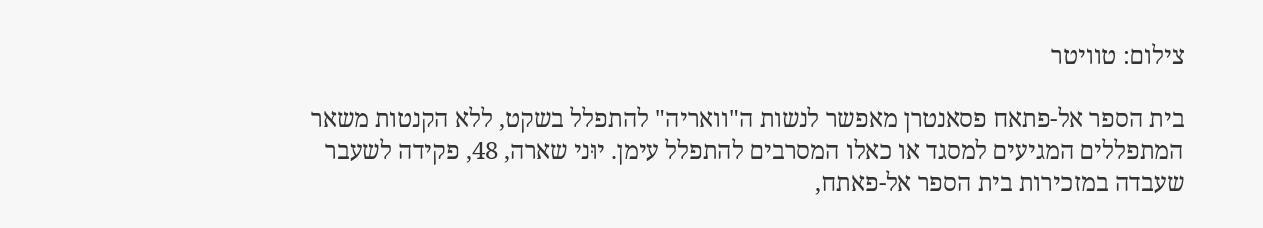צילום: טוויטר

בית הספר אל-פתאח פסאנטרן מאפשר לנשות ה"וואריה" להתפלל בשקט, ללא הקנטות משאר המתפללים המגיעים למסגד או כאלו המסרבים להתפלל עימן. יוּני שארה, 48, פקידה לשעבר שעבדה במזכירות בית הספר אל-פאתח,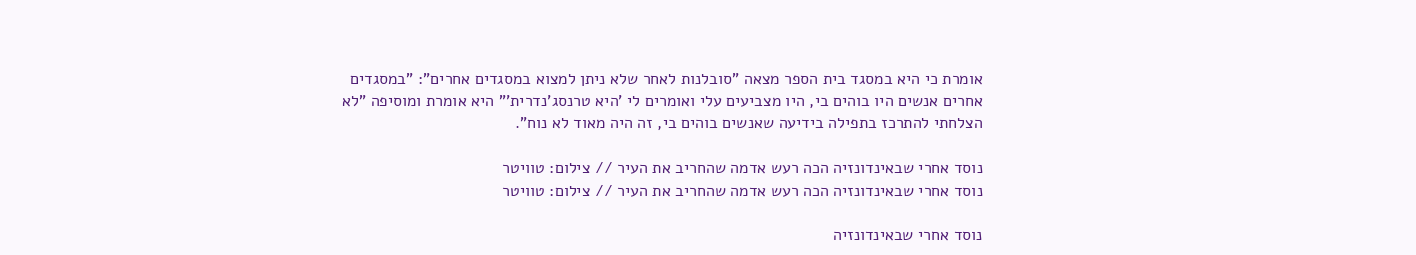אומרת כי היא במסגד בית הספר מצאה "סובלנות לאחר שלא ניתן למצוא במסגדים אחרים": "במסגדים אחרים אנשים היו בוהים בי, היו מצביעים עלי ואומרים לי 'היא טרנסג'נדרית'" היא אומרת ומוסיפה "לא הצלחתי להתרכז בתפילה בידיעה שאנשים בוהים בי, זה היה מאוד לא נוח".

נוסד אחרי שבאינדונזיה הכה רעש אדמה שהחריב את העיר // צילום: טוויטר
נוסד אחרי שבאינדונזיה הכה רעש אדמה שהחריב את העיר // צילום: טוויטר

נוסד אחרי שבאינדונזיה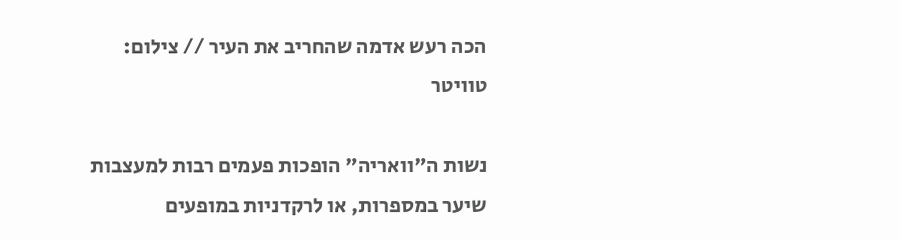הכה רעש אדמה שהחריב את העיר // צילום: טוויטר

נשות ה"וואריה" הופכות פעמים רבות למעצבות שיער במספרות, או לרקדניות במופעים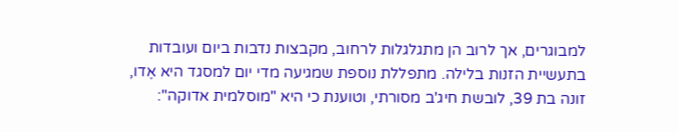למבוגרים, אך לרוב הן מתגלגלות לרחוב, מקבצות נדבות ביום ועובדות בתעשיית הזנות בלילה. מתפללת נוספת שמגיעה מדי יום למסגד היא אֶדו, זונה בת 39, לובשת חיג'ב מסורתי, וטוענת כי היא "מוסלמית אדוקה":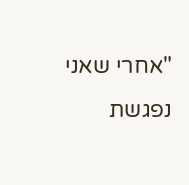"אחרי שאני נפגשת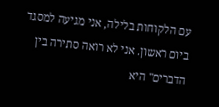עם הלקוחות בלילה, אני מגיעה למסגד ביום ראשון. אני לא רואה סתירה בין הדברים" היא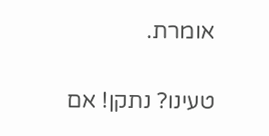אומרת.

טעינו? נתקן! אם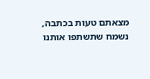מצאתם טעות בכתבה, נשמח שתשתפו אותנו